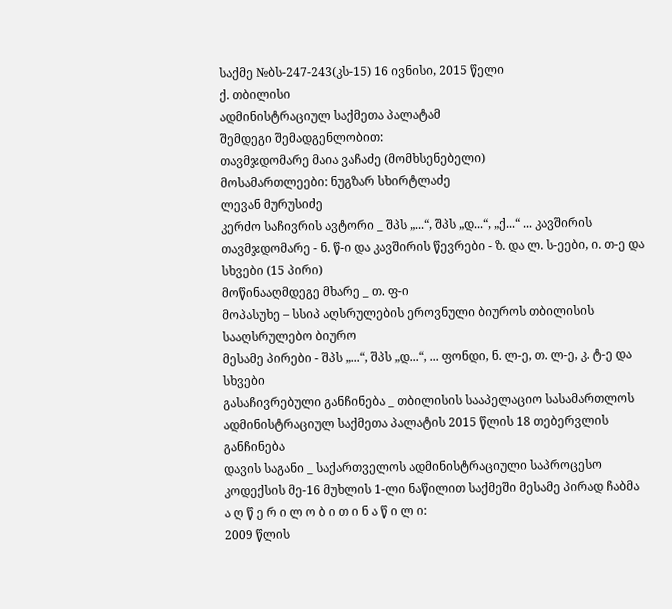საქმე №ბს-247-243(კს-15) 16 ივნისი, 2015 წელი
ქ. თბილისი
ადმინისტრაციულ საქმეთა პალატამ
შემდეგი შემადგენლობით:
თავმჯდომარე მაია ვაჩაძე (მომხსენებელი)
მოსამართლეები: ნუგზარ სხირტლაძე
ლევან მურუსიძე
კერძო საჩივრის ავტორი _ შპს „...“, შპს „დ...“, „ქ...“ ... კავშირის თავმჯდომარე - ნ. წ-ი და კავშირის წევრები - ზ. და ლ. ს-ეები, ი. თ-ე და სხვები (15 პირი)
მოწინააღმდეგე მხარე _ თ. ფ-ი
მოპასუხე – სსიპ აღსრულების ეროვნული ბიუროს თბილისის სააღსრულებო ბიურო
მესამე პირები - შპს „...“, შპს „დ...“, ... ფონდი, ნ. ლ-ე, თ. ლ-ე, კ. ტ-ე და სხვები
გასაჩივრებული განჩინება _ თბილისის სააპელაციო სასამართლოს ადმინისტრაციულ საქმეთა პალატის 2015 წლის 18 თებერვლის განჩინება
დავის საგანი _ საქართველოს ადმინისტრაციული საპროცესო კოდექსის მე-16 მუხლის 1-ლი ნაწილით საქმეში მესამე პირად ჩაბმა
ა ღ წ ე რ ი ლ ო ბ ი თ ი ნ ა წ ი ლ ი:
2009 წლის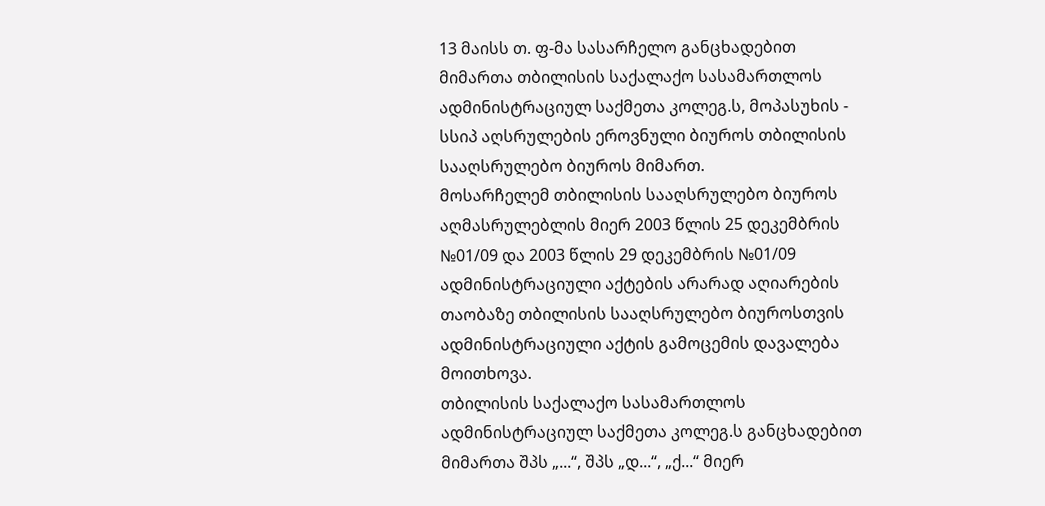13 მაისს თ. ფ-მა სასარჩელო განცხადებით მიმართა თბილისის საქალაქო სასამართლოს ადმინისტრაციულ საქმეთა კოლეგ.ს, მოპასუხის - სსიპ აღსრულების ეროვნული ბიუროს თბილისის სააღსრულებო ბიუროს მიმართ.
მოსარჩელემ თბილისის სააღსრულებო ბიუროს აღმასრულებლის მიერ 2003 წლის 25 დეკემბრის №01/09 და 2003 წლის 29 დეკემბრის №01/09 ადმინისტრაციული აქტების არარად აღიარების თაობაზე თბილისის სააღსრულებო ბიუროსთვის ადმინისტრაციული აქტის გამოცემის დავალება მოითხოვა.
თბილისის საქალაქო სასამართლოს ადმინისტრაციულ საქმეთა კოლეგ.ს განცხადებით მიმართა შპს „...“, შპს „დ...“, „ქ...“ მიერ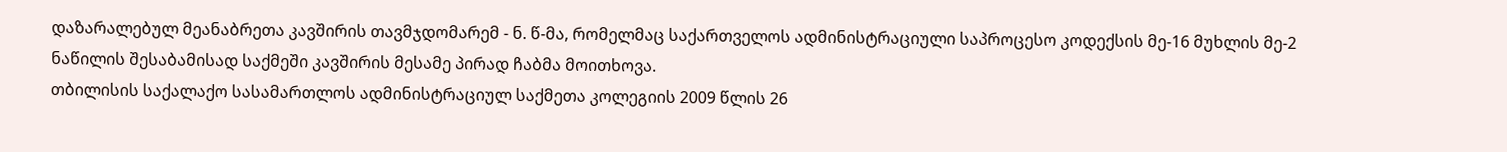დაზარალებულ მეანაბრეთა კავშირის თავმჯდომარემ - ნ. წ-მა, რომელმაც საქართველოს ადმინისტრაციული საპროცესო კოდექსის მე-16 მუხლის მე-2 ნაწილის შესაბამისად საქმეში კავშირის მესამე პირად ჩაბმა მოითხოვა.
თბილისის საქალაქო სასამართლოს ადმინისტრაციულ საქმეთა კოლეგიის 2009 წლის 26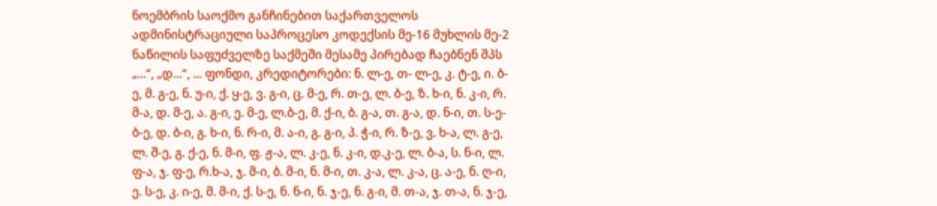ნოემბრის საოქმო განჩინებით საქართველოს ადმინისტრაციული საპროცესო კოდექსის მე-16 მუხლის მე-2 ნაწილის საფუძველზე საქმეში მესამე პირებად ჩაებნენ შპს „...“, „დ...“, ... ფონდი, კრედიტორები: ნ. ლ-ე, თ- ლ-ე, კ. ტ-ე, ი. ბ-ე, მ. გ-ე, ნ. უ-ი, ქ. ყ-ე, ვ. გ-ი, ც. მ-ე, რ. თ-ე, ლ. ბ-ე, ზ. ხ-ი, ნ. კ-ი, რ. მ-ა, დ. მ-ე, ა. გ-ი, ე. მ-ე, ლ.ბ-ე, მ. ქ-ი, ბ. გ-ა, თ. გ-ა, დ. ნ-ი, თ. ს-ე-ბ-ე, დ. ბ-ი, გ. ხ-ი, ნ. რ-ი, მ. ა-ი, გ. გ-ი, პ. ჭ-ი, რ. ზ-ე, ვ. ხ-ა, ლ. გ-ე, ლ. შ-ე, გ. ქ-ე, ნ. მ-ი, ფ. ჟ-ა, ლ. კ-ე, ნ. კ-ი, დ.კ-ე, ლ. ბ-ა, ს. ნ-ი, ლ. ფ-ა, ჯ. ფ-ე, რ.ხ-ა, ჯ. მ-ი, ბ. მ-ი, ნ. მ-ი, თ. კ-ა, ლ. კ-ა, ც. ა-ე, ნ. ღ-ი, ე. ს-ე, კ. ი-ე, მ. მ-ი, ქ. ს-ე, ნ. ნ-ი, ნ. ჯ-ე, ნ. გ-ი, მ. თ-ა, ჯ. თ-ა, ნ. ჯ-ე,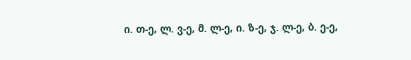ი. თ-ე, ლ. ვ-ე, მ. ლ-ე, ი. ზ-ე, ჯ. ლ-ე, ბ. ე-ე,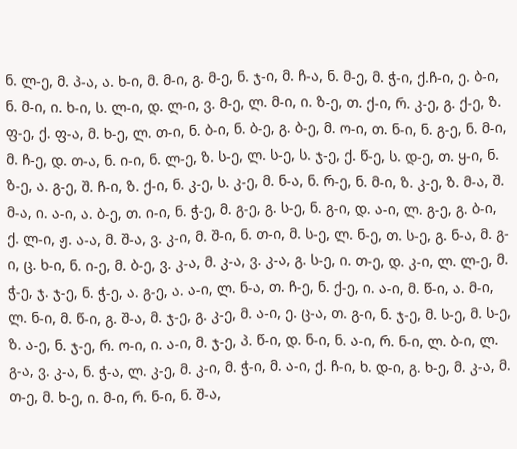ნ. ლ-ე, მ. პ-ა, ა. ხ-ი, მ. მ-ი, გ. მ-ე, ნ. ჯ-ი, მ. ჩ-ა, ნ. მ-ე, მ. ჭ-ი, ქ.ჩ-ი, ე. ბ-ი, ნ. მ-ი, ი. ხ-ი, ს. ლ-ი, დ. ლ-ი, ვ. მ-ე, ლ. მ-ი, ი. ზ-ე, თ. ქ-ი, რ. კ-ე, გ. ქ-ე, ზ. ფ-ე, ქ. ფ-ა, მ. ხ-ე, ლ. თ-ი, ნ. ბ-ი, ნ. ბ-ე, გ. ბ-ე, მ. ო-ი, თ. ნ-ი, ნ. გ-ე, ნ. მ-ი, მ. ჩ-ე, დ. თ-ა, ნ. ი-ი, ნ. ლ-ე, ზ. ს-ე, ლ. ს-ე, ს. ჯ-ე, ქ. წ-ე, ს. დ-ე, თ. ყ-ი, ნ. ზ-ე, ა. გ-ე, შ. ჩ-ი, ზ. ქ-ი, ნ. კ-ე, ს. კ-ე, მ. ნ-ა, ნ. რ-ე, ნ. მ-ი, ზ. კ-ე, ზ. მ-ა, შ. მ-ა, ი. ა-ი, ა. ბ-ე, თ. ი-ი, ნ. ჭ-ე, მ. გ-ე, გ. ს-ე, ნ. გ-ი, დ. ა-ი, ლ. გ-ე, გ. ბ-ი, ქ. ლ-ი, ჟ. ა-ა, მ. შ-ა, ვ. კ-ი, მ. შ-ი, ნ. თ-ი, მ. ს-ე, ლ. ნ-ე, თ. ს-ე, გ. ნ-ა, მ. გ-ი, ც. ხ-ი, ნ. ი-ე, მ. ბ-ე, ვ. კ-ა, მ. კ-ა, ვ. კ-ა, გ. ს-ე, ი. თ-ე, დ. კ-ი, ლ. ლ-ე, მ. ჭ-ე, ჯ. ჯ-ე, ნ. ჭ-ე, ა. გ-ე, ა. ა-ი, ლ. ნ-ა, თ. ჩ-ე, ნ. ქ-ე, ი. ა-ი, მ. წ-ი, ა. მ-ი, ლ. ნ-ი, მ. წ-ი, გ. შ-ა, მ. ჯ-ე, გ. კ-ე, მ. ა-ი, ე. ც-ა, თ. გ-ი, ნ. ჯ-ე, მ. ს-ე, მ. ს-ე, ზ. ა-ე, ნ. ჯ-ე, რ. ო-ი, ი. ა-ი, მ. ჯ-ე, პ. წ-ი, დ. ნ-ი, ნ. ა-ი, რ. ნ-ი, ლ. ბ-ი, ლ. გ-ა, ვ. კ-ა, ნ. ჭ-ა, ლ. კ-ე, მ. კ-ი, მ. ჭ-ი, მ. ა-ი, ქ. ჩ-ი, ხ. დ-ი, გ. ხ-ე, მ. კ-ა, მ. თ-ე, მ. ხ-ე, ი. მ-ი, რ. ნ-ი, ნ. შ-ა,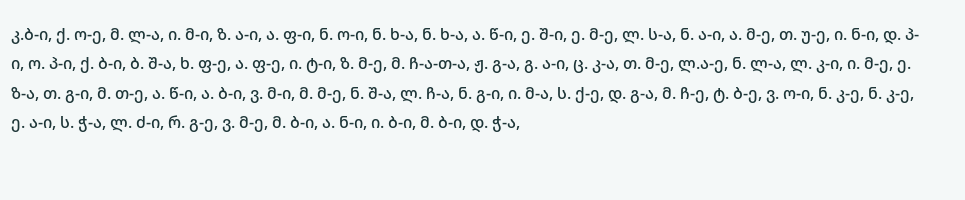კ.ბ-ი, ქ. ო-ე, მ. ლ-ა, ი. მ-ი, ზ. ა-ი, ა. ფ-ი, ნ. ო-ი, ნ. ხ-ა, ნ. ხ-ა, ა. წ-ი, ე. შ-ი, ე. მ-ე, ლ. ს-ა, ნ. ა-ი, ა. მ-ე, თ. უ-ე, ი. ნ-ი, დ. პ-ი, ო. პ-ი, ქ. ბ-ი, ბ. შ-ა, ხ. ფ-ე, ა. ფ-ე, ი. ტ-ი, ზ. მ-ე, მ. ჩ-ა-თ-ა, ჟ. გ-ა, გ. ა-ი, ც. კ-ა, თ. მ-ე, ლ.ა-ე, ნ. ლ-ა, ლ. კ-ი, ი. მ-ე, ე. ზ-ა, თ. გ-ი, მ. თ-ე, ა. წ-ი, ა. ბ-ი, ვ. მ-ი, მ. მ-ე, ნ. შ-ა, ლ. ჩ-ა, ნ. გ-ი, ი. მ-ა, ს. ქ-ე, დ. გ-ა, მ. ჩ-ე, ტ. ბ-ე, ვ. ო-ი, ნ. კ-ე, ნ. კ-ე, ე. ა-ი, ს. ჭ-ა, ლ. ძ-ი, რ. გ-ე, ვ. მ-ე, მ. ბ-ი, ა. ნ-ი, ი. ბ-ი, მ. ბ-ი, დ. ჭ-ა,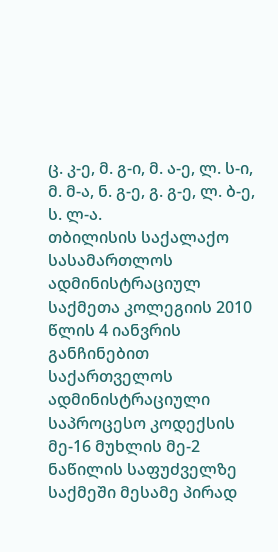ც. კ-ე, მ. გ-ი, მ. ა-ე, ლ. ს-ი, მ. მ-ა, ნ. გ-ე, გ. გ-ე, ლ. ბ-ე, ს. ლ-ა.
თბილისის საქალაქო სასამართლოს ადმინისტრაციულ საქმეთა კოლეგიის 2010 წლის 4 იანვრის განჩინებით საქართველოს ადმინისტრაციული საპროცესო კოდექსის მე-16 მუხლის მე-2 ნაწილის საფუძველზე საქმეში მესამე პირად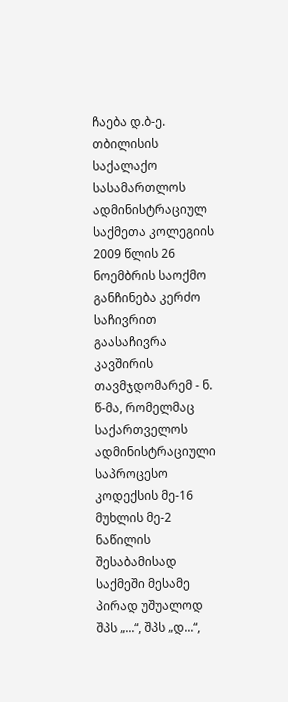ჩაება დ.ბ-ე.
თბილისის საქალაქო სასამართლოს ადმინისტრაციულ საქმეთა კოლეგიის 2009 წლის 26 ნოემბრის საოქმო განჩინება კერძო საჩივრით გაასაჩივრა კავშირის თავმჯდომარემ - ნ. წ-მა, რომელმაც საქართველოს ადმინისტრაციული საპროცესო კოდექსის მე-16 მუხლის მე-2 ნაწილის შესაბამისად საქმეში მესამე პირად უშუალოდ შპს „...“, შპს „დ...“,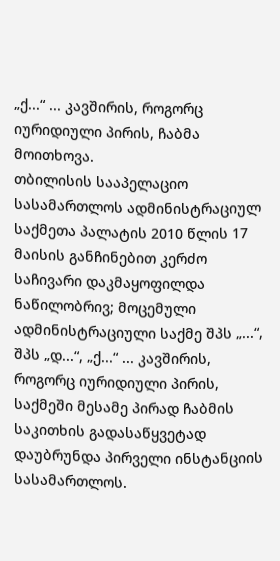„ქ...“ ... კავშირის, როგორც იურიდიული პირის, ჩაბმა მოითხოვა.
თბილისის სააპელაციო სასამართლოს ადმინისტრაციულ საქმეთა პალატის 2010 წლის 17 მაისის განჩინებით კერძო საჩივარი დაკმაყოფილდა ნაწილობრივ; მოცემული ადმინისტრაციული საქმე შპს „...“, შპს „დ...“, „ქ...“ ... კავშირის, როგორც იურიდიული პირის, საქმეში მესამე პირად ჩაბმის საკითხის გადასაწყვეტად დაუბრუნდა პირველი ინსტანციის სასამართლოს.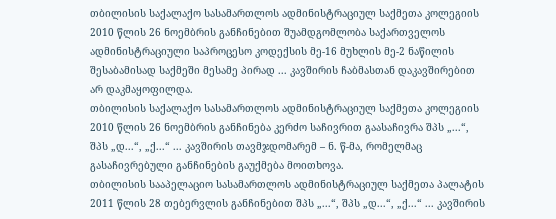თბილისის საქალაქო სასამართლოს ადმინისტრაციულ საქმეთა კოლეგიის 2010 წლის 26 ნოემბრის განჩინებით შუამდგომლობა საქართველოს ადმინისტრაციული საპროცესო კოდექსის მე-16 მუხლის მე-2 ნაწილის შესაბამისად საქმეში მესამე პირად ... კავშირის ჩაბმასთან დაკავშირებით არ დაკმაყოფილდა.
თბილისის საქალაქო სასამართლოს ადმინისტრაციულ საქმეთა კოლეგიის 2010 წლის 26 ნოემბრის განჩინება კერძო საჩივრით გაასაჩივრა შპს „...“, შპს „დ...“, „ქ...“ ... კავშირის თავმჯდომარემ – ნ. წ-მა, რომელმაც გასაჩივრებული განჩინების გაუქმება მოითხოვა.
თბილისის სააპელაციო სასამართლოს ადმინისტრაციულ საქმეთა პალატის 2011 წლის 28 თებერვლის განჩინებით შპს „...“, შპს „დ...“, „ქ...“ ... კავშირის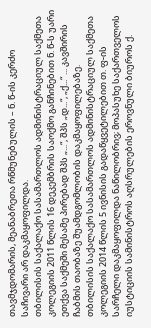თავმჯდომარის, მეანაბრეთა რწმუნებულის – ნ. წ-ის კერძო საჩივარი არ დაკმაყოფილდა.
თბილისის საქალაქო სასამართლოს ადმინისტრაციულ საქმეთა კოლეგიის 2011 წლის 16 დეკემბრის საოქმო განჩინებით ნ. წ-ს უარი ეთქვა საქმეში მესამე პირებად შპს „...“, შპს „დ...“, „ქ...“ ... კავშირის ჩაბმის თაობაზე შუამდგომლობის დაკმაყოფილებაზე.
თბილისის საქალაქო სასამართლოს ადმინისტრაციულ საქმეთა კოლეგიის 2014 წლის 5 ივნისის გადაწყვეტილებით თ. ფ-ის სარჩელი დაკმაყოფილდა ნაწილობრივ; მოპასუხე საქართველოს იუსტიციის სამინისტროს აღსრულების ეროვნული ბიუროს ქ.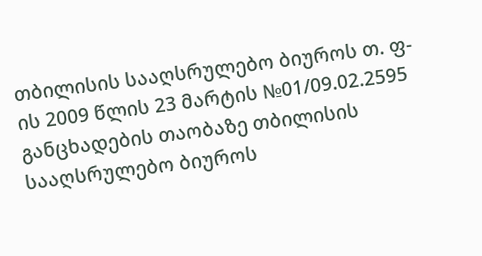თბილისის სააღსრულებო ბიუროს თ. ფ-ის 2009 წლის 23 მარტის №01/09.02.2595 განცხადების თაობაზე თბილისის სააღსრულებო ბიუროს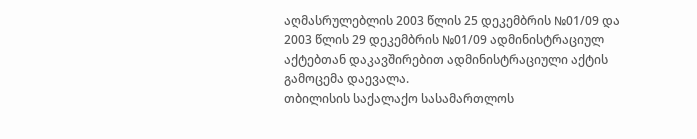აღმასრულებლის 2003 წლის 25 დეკემბრის №01/09 და 2003 წლის 29 დეკემბრის №01/09 ადმინისტრაციულ აქტებთან დაკავშირებით ადმინისტრაციული აქტის გამოცემა დაევალა.
თბილისის საქალაქო სასამართლოს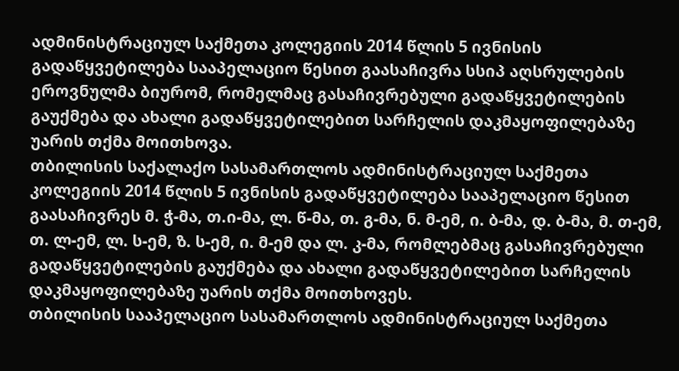ადმინისტრაციულ საქმეთა კოლეგიის 2014 წლის 5 ივნისის გადაწყვეტილება სააპელაციო წესით გაასაჩივრა სსიპ აღსრულების ეროვნულმა ბიურომ, რომელმაც გასაჩივრებული გადაწყვეტილების გაუქმება და ახალი გადაწყვეტილებით სარჩელის დაკმაყოფილებაზე უარის თქმა მოითხოვა.
თბილისის საქალაქო სასამართლოს ადმინისტრაციულ საქმეთა კოლეგიის 2014 წლის 5 ივნისის გადაწყვეტილება სააპელაციო წესით გაასაჩივრეს მ. ჭ-მა, თ.ი-მა, ლ. წ-მა, თ. გ-მა, ნ. მ-ემ, ი. ბ-მა, დ. ბ-მა, მ. თ-ემ, თ. ლ-ემ, ლ. ს-ემ, ზ. ს-ემ, ი. მ-ემ და ლ. კ-მა, რომლებმაც გასაჩივრებული გადაწყვეტილების გაუქმება და ახალი გადაწყვეტილებით სარჩელის დაკმაყოფილებაზე უარის თქმა მოითხოვეს.
თბილისის სააპელაციო სასამართლოს ადმინისტრაციულ საქმეთა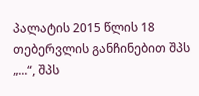პალატის 2015 წლის 18 თებერვლის განჩინებით შპს „...“, შპს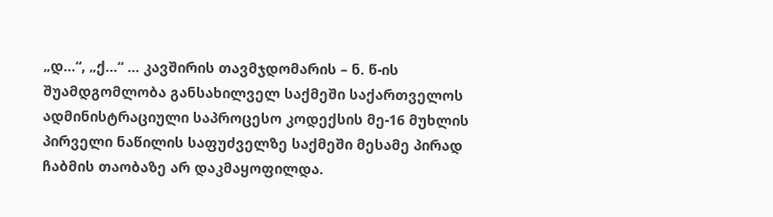„დ...“, „ქ...“ ... კავშირის თავმჯდომარის – ნ. წ-ის შუამდგომლობა განსახილველ საქმეში საქართველოს ადმინისტრაციული საპროცესო კოდექსის მე-16 მუხლის პირველი ნაწილის საფუძველზე საქმეში მესამე პირად ჩაბმის თაობაზე არ დაკმაყოფილდა.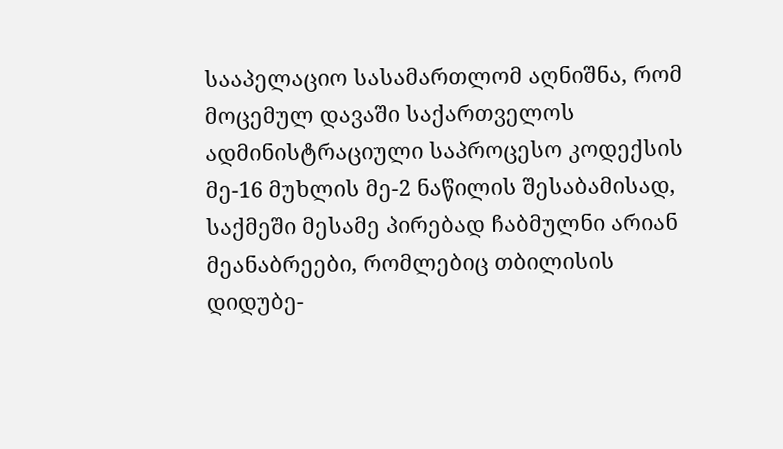სააპელაციო სასამართლომ აღნიშნა, რომ მოცემულ დავაში საქართველოს ადმინისტრაციული საპროცესო კოდექსის მე-16 მუხლის მე-2 ნაწილის შესაბამისად, საქმეში მესამე პირებად ჩაბმულნი არიან მეანაბრეები, რომლებიც თბილისის დიდუბე-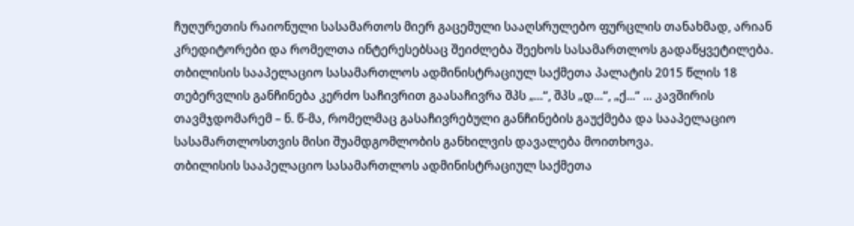ჩუღურეთის რაიონული სასამართოს მიერ გაცემული სააღსრულებო ფურცლის თანახმად, არიან კრედიტორები და რომელთა ინტერესებსაც შეიძლება შეეხოს სასამართლოს გადაწყვეტილება.
თბილისის სააპელაციო სასამართლოს ადმინისტრაციულ საქმეთა პალატის 2015 წლის 18 თებერვლის განჩინება კერძო საჩივრით გაასაჩივრა შპს „...“, შპს „დ...“, „ქ...“ ... კავშირის თავმჯდომარემ – ნ. წ-მა, რომელმაც გასაჩივრებული განჩინების გაუქმება და სააპელაციო სასამართლოსთვის მისი შუამდგომლობის განხილვის დავალება მოითხოვა.
თბილისის სააპელაციო სასამართლოს ადმინისტრაციულ საქმეთა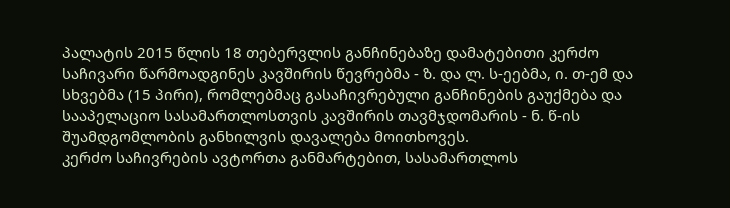პალატის 2015 წლის 18 თებერვლის განჩინებაზე დამატებითი კერძო საჩივარი წარმოადგინეს კავშირის წევრებმა - ზ. და ლ. ს-ეებმა, ი. თ-ემ და სხვებმა (15 პირი), რომლებმაც გასაჩივრებული განჩინების გაუქმება და სააპელაციო სასამართლოსთვის კავშირის თავმჯდომარის - ნ. წ-ის შუამდგომლობის განხილვის დავალება მოითხოვეს.
კერძო საჩივრების ავტორთა განმარტებით, სასამართლოს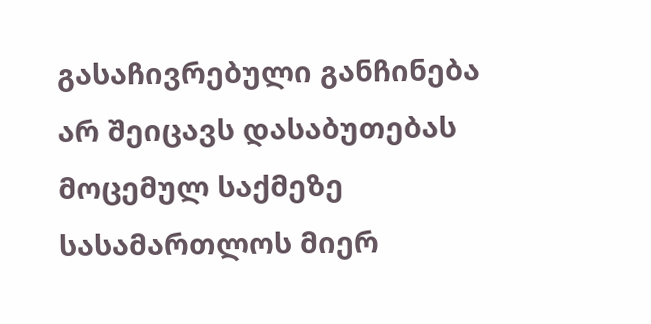გასაჩივრებული განჩინება არ შეიცავს დასაბუთებას მოცემულ საქმეზე სასამართლოს მიერ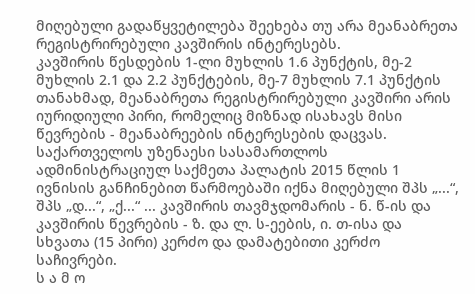მიღებული გადაწყვეტილება შეეხება თუ არა მეანაბრეთა რეგისტრირებული კავშირის ინტერესებს.
კავშირის წესდების 1-ლი მუხლის 1.6 პუნქტის, მე-2 მუხლის 2.1 და 2.2 პუნქტების, მე-7 მუხლის 7.1 პუნქტის თანახმად, მეანაბრეთა რეგისტრირებული კავშირი არის იურიდიული პირი, რომელიც მიზნად ისახავს მისი წევრების - მეანაბრეების ინტერესების დაცვას.
საქართველოს უზენაესი სასამართლოს ადმინისტრაციულ საქმეთა პალატის 2015 წლის 1 ივნისის განჩინებით წარმოებაში იქნა მიღებული შპს „...“, შპს „დ...“, „ქ...“ ... კავშირის თავმჯდომარის - ნ. წ-ის და კავშირის წევრების - ზ. და ლ. ს-ეების, ი. თ-ისა და სხვათა (15 პირი) კერძო და დამატებითი კერძო საჩივრები.
ს ა მ ო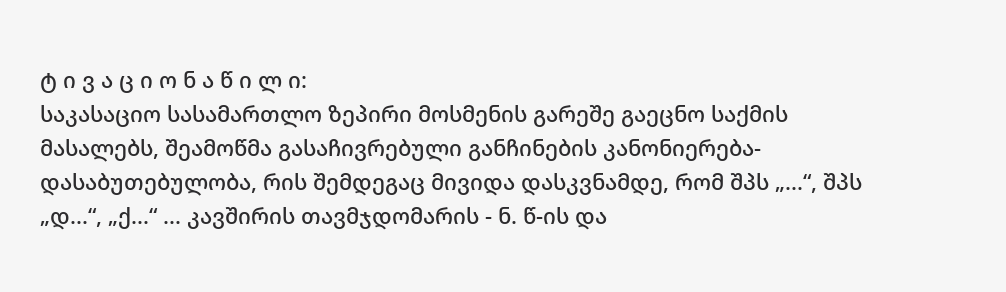ტ ი ვ ა ც ი ო ნ ა წ ი ლ ი:
საკასაციო სასამართლო ზეპირი მოსმენის გარეშე გაეცნო საქმის მასალებს, შეამოწმა გასაჩივრებული განჩინების კანონიერება-დასაბუთებულობა, რის შემდეგაც მივიდა დასკვნამდე, რომ შპს „...“, შპს „დ...“, „ქ...“ ... კავშირის თავმჯდომარის - ნ. წ-ის და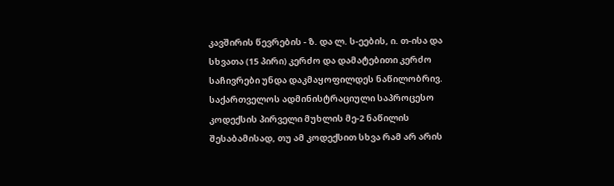კავშირის წევრების - ზ. და ლ. ს-ეების, ი. თ-ისა და სხვათა (15 პირი) კერძო და დამატებითი კერძო საჩივრები უნდა დაკმაყოფილდეს ნაწილობრივ.
საქართველოს ადმინისტრაციული საპროცესო კოდექსის პირველი მუხლის მე-2 ნაწილის შესაბამისად, თუ ამ კოდექსით სხვა რამ არ არის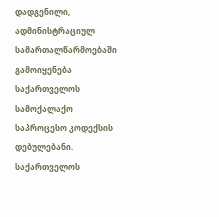დადგენილი, ადმინისტრაციულ სამართალწარმოებაში გამოიყენება საქართველოს სამოქალაქო საპროცესო კოდექსის დებულებანი. საქართველოს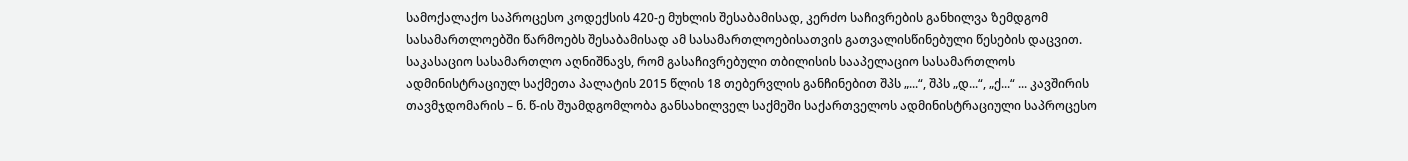სამოქალაქო საპროცესო კოდექსის 420-ე მუხლის შესაბამისად, კერძო საჩივრების განხილვა ზემდგომ სასამართლოებში წარმოებს შესაბამისად ამ სასამართლოებისათვის გათვალისწინებული წესების დაცვით.
საკასაციო სასამართლო აღნიშნავს, რომ გასაჩივრებული თბილისის სააპელაციო სასამართლოს ადმინისტრაციულ საქმეთა პალატის 2015 წლის 18 თებერვლის განჩინებით შპს „...“, შპს „დ...“, „ქ...“ ... კავშირის თავმჯდომარის – ნ. წ-ის შუამდგომლობა განსახილველ საქმეში საქართველოს ადმინისტრაციული საპროცესო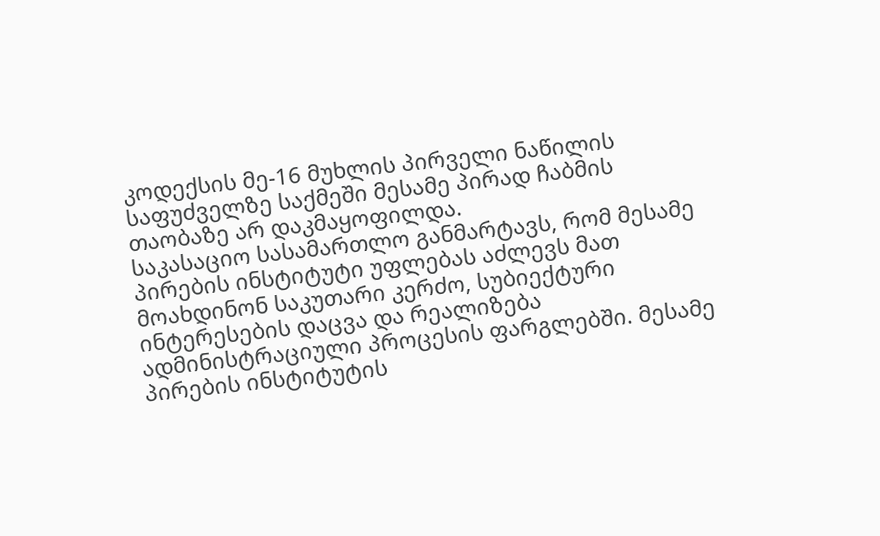კოდექსის მე-16 მუხლის პირველი ნაწილის საფუძველზე საქმეში მესამე პირად ჩაბმის თაობაზე არ დაკმაყოფილდა.
საკასაციო სასამართლო განმარტავს, რომ მესამე პირების ინსტიტუტი უფლებას აძლევს მათ მოახდინონ საკუთარი კერძო, სუბიექტური ინტერესების დაცვა და რეალიზება ადმინისტრაციული პროცესის ფარგლებში. მესამე პირების ინსტიტუტის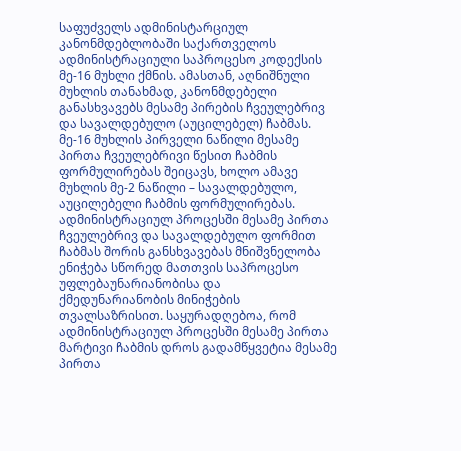საფუძველს ადმინისტარციულ კანონმდებლობაში საქართველოს ადმინისტრაციული საპროცესო კოდექსის მე-16 მუხლი ქმნის. ამასთან, აღნიშნული მუხლის თანახმად, კანონმდებელი განასხვავებს მესამე პირების ჩვეულებრივ და სავალდებულო (აუცილებელ) ჩაბმას. მე-16 მუხლის პირველი ნაწილი მესამე პირთა ჩვეულებრივი წესით ჩაბმის ფორმულირებას შეიცავს, ხოლო ამავე მუხლის მე-2 ნაწილი – სავალდებულო, აუცილებელი ჩაბმის ფორმულირებას. ადმინისტრაციულ პროცესში მესამე პირთა ჩვეულებრივ და სავალდებულო ფორმით ჩაბმას შორის განსხვავებას მნიშვნელობა ენიჭება სწორედ მათთვის საპროცესო უფლებაუნარიანობისა და ქმედუნარიანობის მინიჭების თვალსაზრისით. საყურადღებოა, რომ ადმინისტრაციულ პროცესში მესამე პირთა მარტივი ჩაბმის დროს გადამწყვეტია მესამე პირთა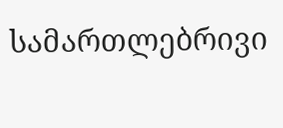სამართლებრივი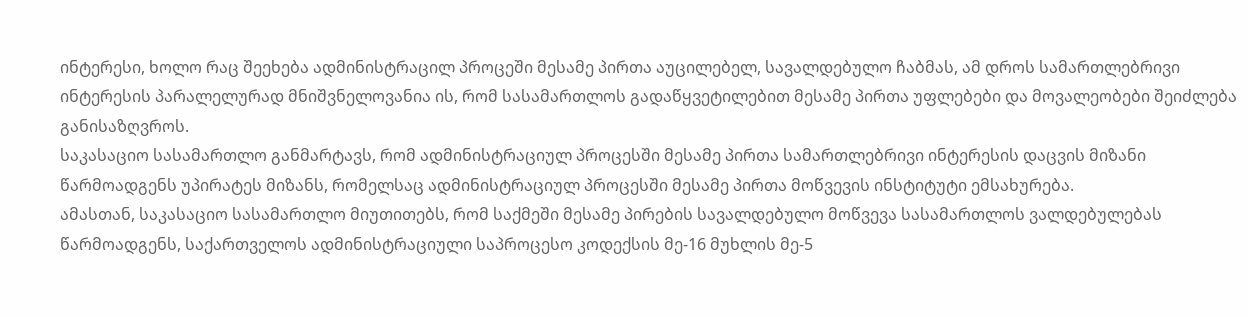ინტერესი, ხოლო რაც შეეხება ადმინისტრაცილ პროცეში მესამე პირთა აუცილებელ, სავალდებულო ჩაბმას, ამ დროს სამართლებრივი ინტერესის პარალელურად მნიშვნელოვანია ის, რომ სასამართლოს გადაწყვეტილებით მესამე პირთა უფლებები და მოვალეობები შეიძლება განისაზღვროს.
საკასაციო სასამართლო განმარტავს, რომ ადმინისტრაციულ პროცესში მესამე პირთა სამართლებრივი ინტერესის დაცვის მიზანი წარმოადგენს უპირატეს მიზანს, რომელსაც ადმინისტრაციულ პროცესში მესამე პირთა მოწვევის ინსტიტუტი ემსახურება.
ამასთან, საკასაციო სასამართლო მიუთითებს, რომ საქმეში მესამე პირების სავალდებულო მოწვევა სასამართლოს ვალდებულებას წარმოადგენს, საქართველოს ადმინისტრაციული საპროცესო კოდექსის მე-16 მუხლის მე-5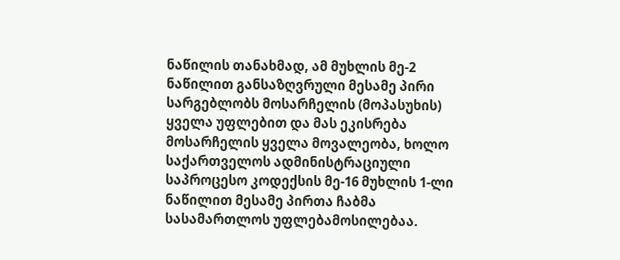ნაწილის თანახმად, ამ მუხლის მე-2 ნაწილით განსაზღვრული მესამე პირი სარგებლობს მოსარჩელის (მოპასუხის) ყველა უფლებით და მას ეკისრება მოსარჩელის ყველა მოვალეობა, ხოლო საქართველოს ადმინისტრაციული საპროცესო კოდექსის მე-16 მუხლის 1-ლი ნაწილით მესამე პირთა ჩაბმა სასამართლოს უფლებამოსილებაა.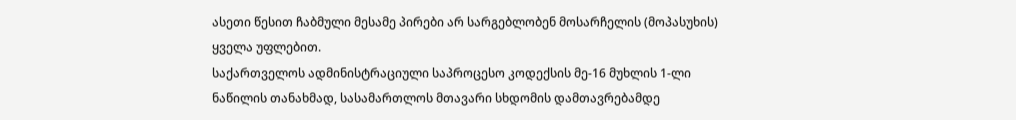ასეთი წესით ჩაბმული მესამე პირები არ სარგებლობენ მოსარჩელის (მოპასუხის) ყველა უფლებით.
საქართველოს ადმინისტრაციული საპროცესო კოდექსის მე-16 მუხლის 1-ლი ნაწილის თანახმად, სასამართლოს მთავარი სხდომის დამთავრებამდე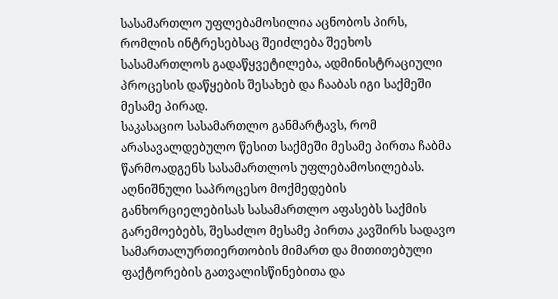სასამართლო უფლებამოსილია აცნობოს პირს, რომლის ინტრესებსაც შეიძლება შეეხოს სასამართლოს გადაწყვეტილება, ადმინისტრაციული პროცესის დაწყების შესახებ და ჩააბას იგი საქმეში მესამე პირად.
საკასაციო სასამართლო განმარტავს, რომ არასავალდებულო წესით საქმეში მესამე პირთა ჩაბმა წარმოადგენს სასამართლოს უფლებამოსილებას. აღნიშნული საპროცესო მოქმედების განხორციელებისას სასამართლო აფასებს საქმის გარემოებებს, შესაძლო მესამე პირთა კავშირს სადავო სამართალურთიერთობის მიმართ და მითითებული ფაქტორების გათვალისწინებითა და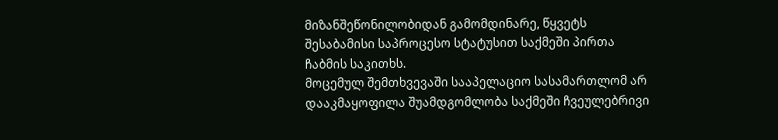მიზანშეწონილობიდან გამომდინარე, წყვეტს შესაბამისი საპროცესო სტატუსით საქმეში პირთა ჩაბმის საკითხს.
მოცემულ შემთხვევაში სააპელაციო სასამართლომ არ დააკმაყოფილა შუამდგომლობა საქმეში ჩვეულებრივი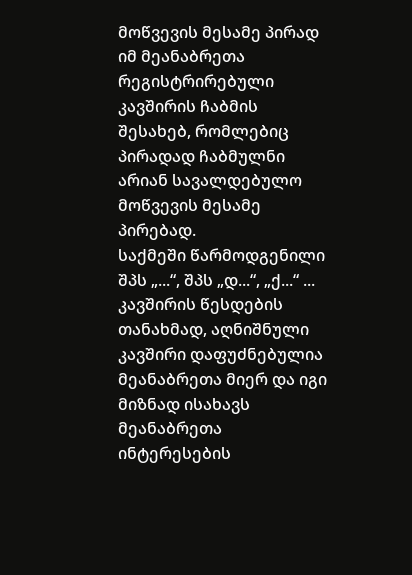მოწვევის მესამე პირად იმ მეანაბრეთა რეგისტრირებული კავშირის ჩაბმის შესახებ, რომლებიც პირადად ჩაბმულნი არიან სავალდებულო მოწვევის მესამე პირებად.
საქმეში წარმოდგენილი შპს „...“, შპს „დ...“, „ქ...“ ... კავშირის წესდების თანახმად, აღნიშნული კავშირი დაფუძნებულია მეანაბრეთა მიერ და იგი მიზნად ისახავს მეანაბრეთა ინტერესების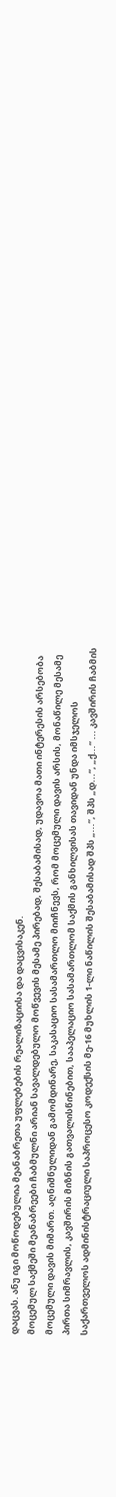დაცვას. ანუ იგი მოწოდებულია მეანაბრეთა უფლებების რეალიზაციისა და დაცვისაკენ.
მოცემულ საქმეში მეანაბრეები ჩაბმულნი არიან სავალდებულო მოწვევის მესამე პირებად, შესაბამისად, უდავოა მათი ინტერესის არსებობა მოცემული დავის მიმართ. აღნიშნულიდან გამომდინარე, საკასაციო სასამართლო მიიჩნევს, რომ მოცემული დავის არსის, მონაწილე მესამე პირთა სიმრავლის, კავშირის მიზნის გათვალისწინებით, სააპელაციო სასამართლომ საქმის განხილვისას თავიდან უნდა იმსჯელოს საქართველოს ადმინისტრაციული საპროცესო კოდექსის მე-16 მუხლის 1-ლი ნაწილის შესაბამისად შპს „...“, შპს „დ...“, „ქ...“ ... კავშირის ჩაბმის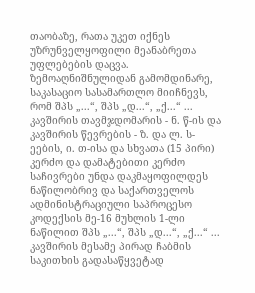თაობაზე, რათა უკეთ იქნეს უზრუნველყოფილი მეანაბრეთა უფლებების დაცვა.
ზემოაღნიშნულიდან გამომდინარე, საკასაციო სასამართლო მიიჩნევს, რომ შპს „...“, შპს „დ...“, „ქ...“ ... კავშირის თავმჯდომარის - ნ. წ-ის და კავშირის წევრების - ზ. და ლ. ს-ეების, ი. თ-ისა და სხვათა (15 პირი) კერძო და დამატებითი კერძო საჩივრები უნდა დაკმაყოფილდეს ნაწილობრივ და საქართველოს ადმინისტრაციული საპროცესო კოდექსის მე-16 მუხლის 1-ლი ნაწილით შპს „...“, შპს „დ...“, „ქ...“ ... კავშირის მესამე პირად ჩაბმის საკითხის გადასაწყვეტად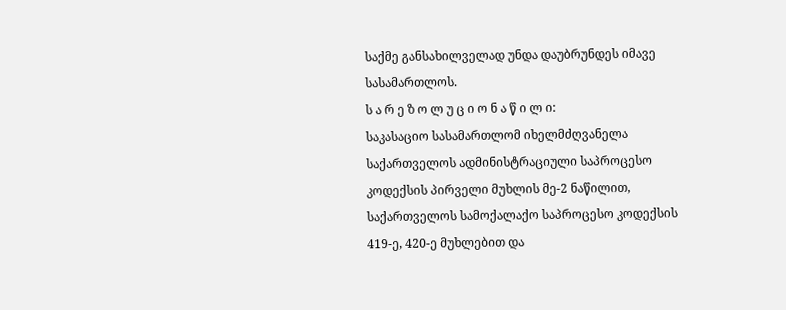საქმე განსახილველად უნდა დაუბრუნდეს იმავე სასამართლოს.
ს ა რ ე ზ ო ლ უ ც ი ო ნ ა წ ი ლ ი:
საკასაციო სასამართლომ იხელმძღვანელა საქართველოს ადმინისტრაციული საპროცესო კოდექსის პირველი მუხლის მე-2 ნაწილით, საქართველოს სამოქალაქო საპროცესო კოდექსის 419-ე, 420-ე მუხლებით და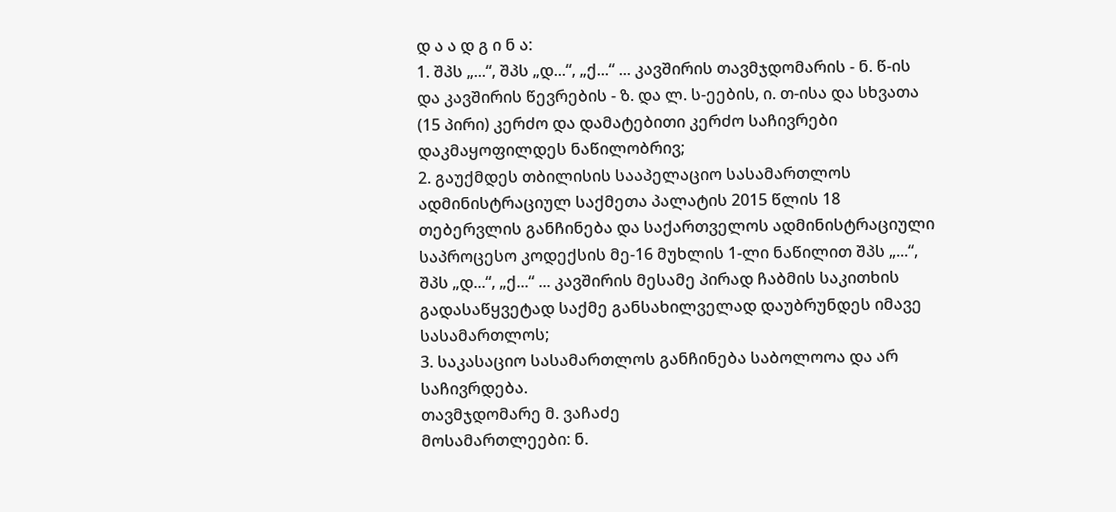დ ა ა დ გ ი ნ ა:
1. შპს „...“, შპს „დ...“, „ქ...“ ... კავშირის თავმჯდომარის - ნ. წ-ის და კავშირის წევრების - ზ. და ლ. ს-ეების, ი. თ-ისა და სხვათა (15 პირი) კერძო და დამატებითი კერძო საჩივრები დაკმაყოფილდეს ნაწილობრივ;
2. გაუქმდეს თბილისის სააპელაციო სასამართლოს ადმინისტრაციულ საქმეთა პალატის 2015 წლის 18 თებერვლის განჩინება და საქართველოს ადმინისტრაციული საპროცესო კოდექსის მე-16 მუხლის 1-ლი ნაწილით შპს „...“, შპს „დ...“, „ქ...“ ... კავშირის მესამე პირად ჩაბმის საკითხის გადასაწყვეტად საქმე განსახილველად დაუბრუნდეს იმავე სასამართლოს;
3. საკასაციო სასამართლოს განჩინება საბოლოოა და არ საჩივრდება.
თავმჯდომარე მ. ვაჩაძე
მოსამართლეები: ნ.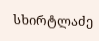სხირტლაძე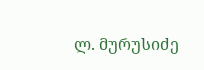ლ. მურუსიძე